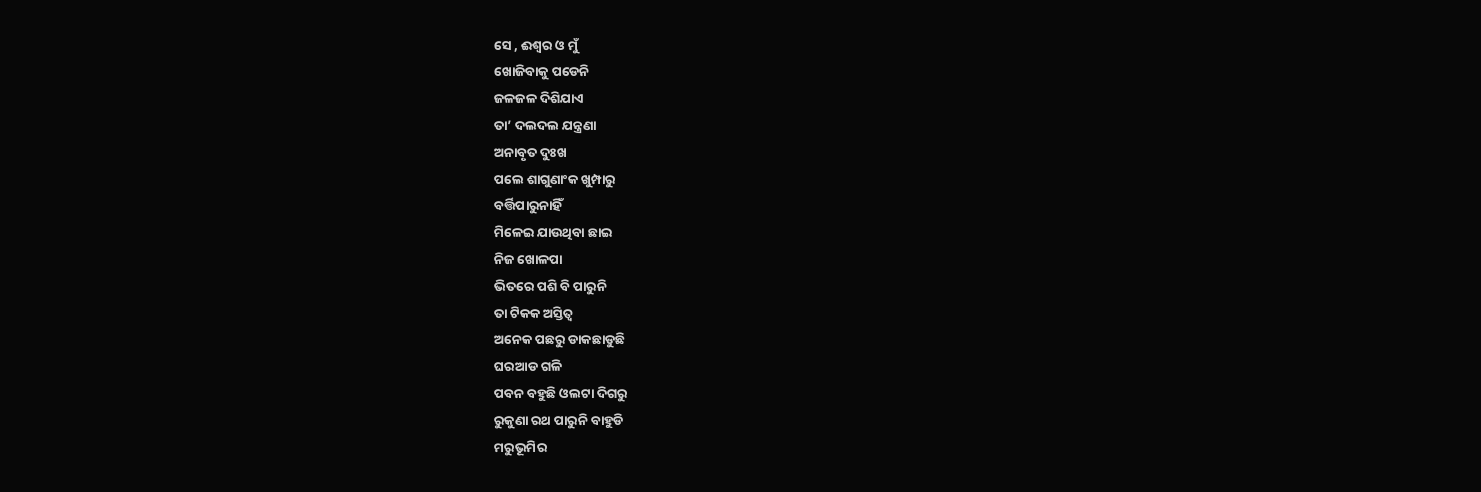ସେ , ଈଶ୍ୱର ଓ ମୁଁ
ଖୋଜିବାକୁ ପଡେନି
ଜଳଜଳ ଦିଶିଯାଏ
ତା’ ଦଲଦଲ ଯନ୍ତ୍ରଣା
ଅନାବୃତ ଦୁଃଖ
ପଲେ ଶାଗୁଣାଂକ ଖୁମ୍ପାରୁ
ବର୍ତ୍ତିପାରୁନାହିଁ
ମିଳେଇ ଯାଉଥିବା ଛାଇ
ନିଜ ଖୋଳପା
ଭିତରେ ପଶି ବି ପାରୁନି
ତା ଟିକକ ଅସ୍ତିତ୍ୱ
ଅନେକ ପଛରୁ ଡାକଛାଡୁଛି
ଘରଆଡ ଗଳି
ପବନ ବହୁଛି ଓଲଟା ଦିଗରୁ
ରୁକୁଣା ରଥ ପାରୁନି ବାହୁଡି
ମରୁଭୂମିର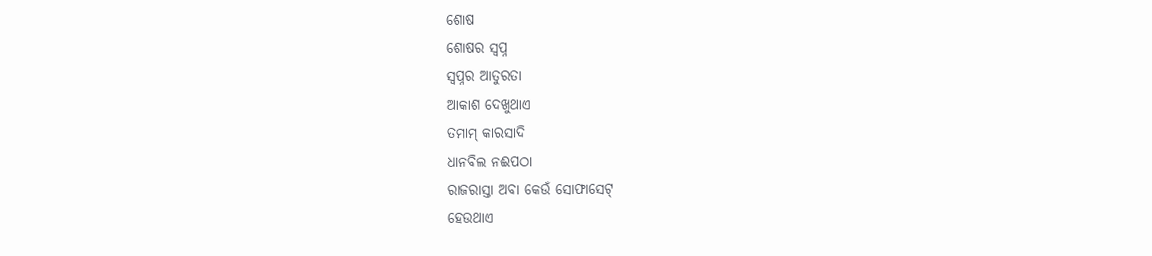ଶୋଷ
ଶୋଷର ସ୍ୱପ୍ନ
ସ୍ୱପ୍ନର ଆତୁରତା
ଆକାଶ ଦେଖୁଥାଏ
ତମାମ୍ କାରସାଦି
ଧାନବିଲ ନଈପଠା
ରାଜରାସ୍ତା ଅବା କେଉଁ ସୋଫାସେଟ୍
ହେଉଥାଏ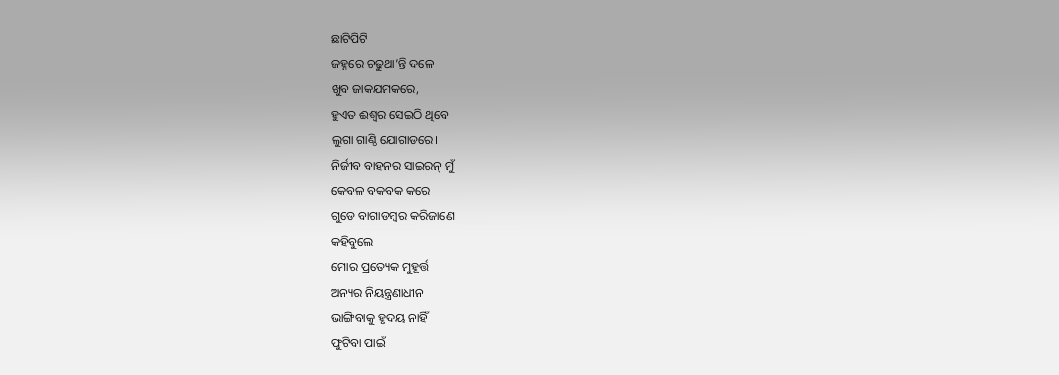ଛାଟିପିଟି
ଜହ୍ନରେ ଚଢୁଥା’ନ୍ତି ଦଳେ
ଖୁବ ଜାକଯମକରେ,
ହୁଏତ ଈଶ୍ୱର ସେଇଠି ଥିବେ
ଲୁଗା ଗାଣ୍ଠି ଯୋଗାଡରେ।
ନିର୍ଜୀବ ବାହନର ସାଇରନ୍ ମୁଁ
କେବଳ ବକବକ କରେ
ଗୁଡେ ବାଗାଡମ୍ବର କରିଜାଣେ
କହିବୁଲେ
ମୋର ପ୍ରତ୍ୟେକ ମୁହୂର୍ତ୍ତ
ଅନ୍ୟର ନିୟନ୍ତ୍ରଣାଧୀନ
ଭାଙ୍ଗିବାକୁ ହୃଦୟ ନାହିଁ
ଫୁଟିବା ପାଇଁ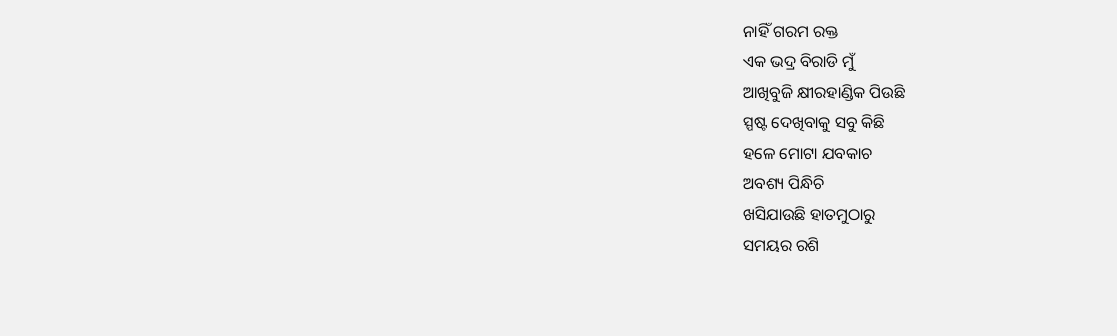ନାହିଁ ଗରମ ରକ୍ତ
ଏକ ଭଦ୍ର ବିରାଡି ମୁଁ
ଆଖିବୁଜି କ୍ଷୀରହାଣ୍ଡିକ ପିଉଛି
ସ୍ପଷ୍ଟ ଦେଖିବାକୁ ସବୁ କିଛି
ହଳେ ମୋଟା ଯବକାଚ
ଅବଶ୍ୟ ପିନ୍ଧିଚି
ଖସିଯାଉଛି ହାତମୁଠାରୁ
ସମୟର ରଶି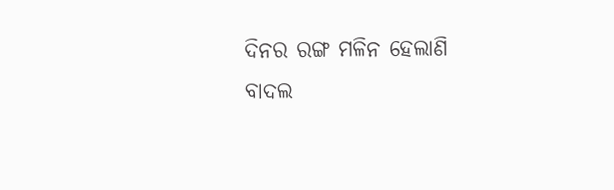ଦିନର ରଙ୍ଗ ମଳିନ ହେଲାଣି
ବାଦଲ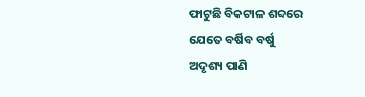ଫାଟୁଛି ବିକଟାଳ ଶବ୍ଦରେ
ଯେତେ ବର୍ଷିବ ବର୍ଷୁ
ଅଦୃଶ୍ୟ ପାଣି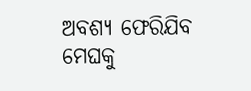ଅବଶ୍ୟ ଫେରିଯିବ ମେଘକୁ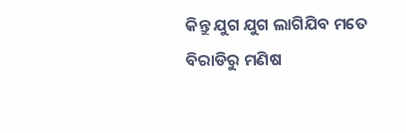କିନ୍ତୁ ଯୁଗ ଯୁଗ ଲାଗିଯିବ ମତେ
ବିରାଡିରୁ ମଣିଷ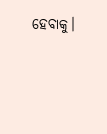ହେବାକୁ।